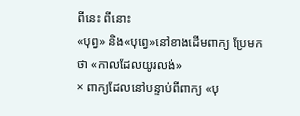ពីនេះ ពីនោះ
«បុព្វ» និង«បុព្វេ»នៅខាងដើមពាក្យ ប្រែមកថា «កាលដែលយូរលង់»
× ពាក្យដែលនៅបន្ទាប់ពីពាក្យ «បុ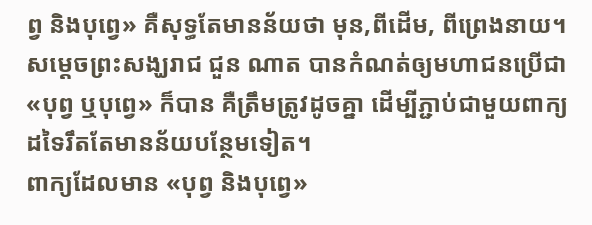ព្វ និងបុព្វេ» គឺសុទ្ធតែមានន័យថា មុន,ពីដើម, ពីព្រេងនាយ។ សម្តេចព្រះសង្ឃរាជ ជួន ណាត បានកំណត់ឲ្យមហាជនប្រើជា«បុព្វ ឬបុព្វេ» ក៏បាន គឺត្រឹមត្រូវដូចគ្នា ដើម្បីភ្ជាប់ជាមួយពាក្យដទៃរឹតតែមានន័យបន្ថែមទៀត។
ពាក្យដែលមាន «បុព្វ និងបុព្វេ»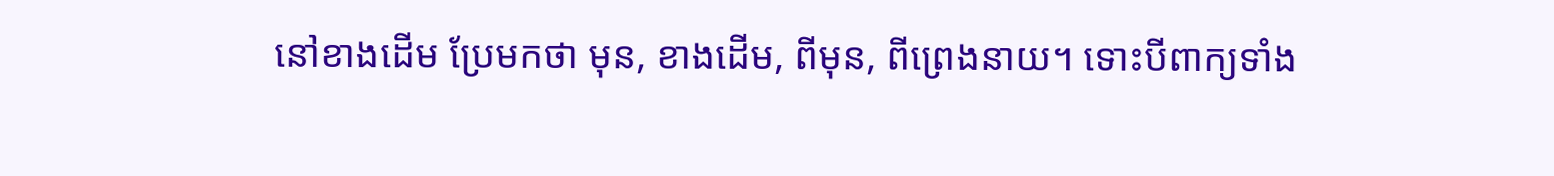នៅខាងដើម ប្រែមកថា មុន, ខាងដើម, ពីមុន, ពីព្រេងនាយ។ ទោះបីពាក្យទាំង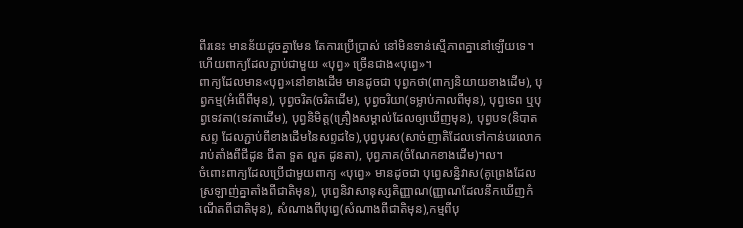ពីរនេះ មានន័យដូចគ្នាមែន តែការប្រើប្រាស់ នៅមិនទាន់ស្មើភាពគ្នានៅឡើយទេ។ ហើយពាក្យដែលភ្ជាប់ជាមួយ «បុព្វ» ច្រើនជាង«បុព្វេ»។
ពាក្យដែលមាន«បុព្វ»នៅខាងដើម មានដូចជា បុព្វកថា(ពាក្យនិយាយខាងដើម), បុព្វកម្ម(អំពើពីមុន), បុព្វចរិត(ចរិតដើម), បុព្វចរិយា(ទម្លាប់កាលពីមុន), បុព្វទេព ឬបុព្វទេវតា(ទេវតាដើម), បុព្វនិមិត្ត(គ្រឿងសម្គាល់ដែលឲ្យឃើញមុន), បុព្វបទ(និបាតសព្ទ ដែលភ្ជាប់ពីខាងដើមនៃសព្ទដទៃ),បុព្វបុរស(សាច់ញាតិដែលទៅកាន់បរលោក រាប់តាំងពីជីដូន ជីតា ទួត លួត ដូនតា), បុព្វភាគ(ចំណែកខាងដើម)។ល។
ចំពោះពាក្យដែលប្រើជាមួយពាក្យ «បុព្វេ» មានដូចជា បុព្វេសន្និវាស(គូព្រេងដែលស្រឡាញ់គ្នាតាំងពីជាតិមុន), បុព្វេនិវាសានុស្សតិញ្ញាណ(ញ្ញាណដែលនឹកឃើញកំណើតពីជាតិមុន), សំណាងពីបុព្វេ(សំណាងពីជាតិមុន),កម្មពីបុ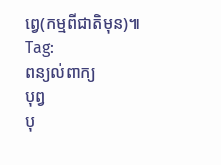ព្វេ(កម្មពីជាតិមុន)៕
Tag:
ពន្យល់ពាក្យ
បុព្វ
បុ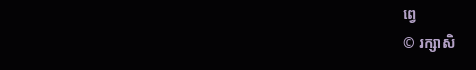ព្វេ
© រក្សាសិ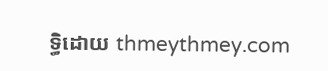ទ្ធិដោយ thmeythmey.com